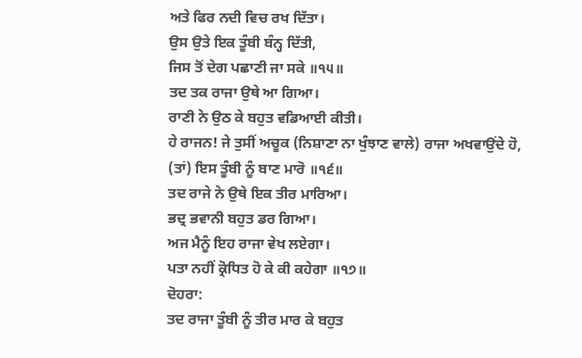ਅਤੇ ਫਿਰ ਨਦੀ ਵਿਚ ਰਖ ਦਿੱਤਾ।
ਉਸ ਉਤੇ ਇਕ ਤੂੰਬੀ ਬੰਨ੍ਹ ਦਿੱਤੀ,
ਜਿਸ ਤੋਂ ਦੇਗ ਪਛਾਣੀ ਜਾ ਸਕੇ ॥੧੫॥
ਤਦ ਤਕ ਰਾਜਾ ਉਥੇ ਆ ਗਿਆ।
ਰਾਣੀ ਨੇ ਉਠ ਕੇ ਬਹੁਤ ਵਡਿਆਈ ਕੀਤੀ।
ਹੇ ਰਾਜਨ! ਜੇ ਤੁਸੀਂ ਅਚੂਕ (ਨਿਸ਼ਾਣਾ ਨਾ ਖੁੰਝਾਣ ਵਾਲੇ) ਰਾਜਾ ਅਖਵਾਉਂਦੇ ਹੋ,
(ਤਾਂ) ਇਸ ਤੂੰਬੀ ਨੂੰ ਬਾਣ ਮਾਰੋ ॥੧੬॥
ਤਦ ਰਾਜੇ ਨੇ ਉਥੇ ਇਕ ਤੀਰ ਮਾਰਿਆ।
ਭਦ੍ਰ ਭਵਾਨੀ ਬਹੁਤ ਡਰ ਗਿਆ।
ਅਜ ਮੈਨੂੰ ਇਹ ਰਾਜਾ ਵੇਖ ਲਏਗਾ।
ਪਤਾ ਨਹੀਂ ਕ੍ਰੋਧਿਤ ਹੋ ਕੇ ਕੀ ਕਹੇਗਾ ॥੧੭॥
ਦੋਹਰਾ:
ਤਦ ਰਾਜਾ ਤੂੰਬੀ ਨੂੰ ਤੀਰ ਮਾਰ ਕੇ ਬਹੁਤ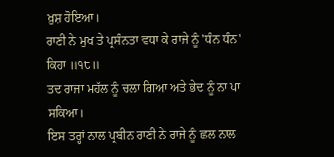ਖ਼ੁਸ਼ ਹੋਇਆ।
ਰਾਣੀ ਨੇ ਮੁਖ ਤੇ ਪ੍ਰਸੰਨਤਾ ਵਧਾ ਕੇ ਰਾਜੇ ਨੂੰ 'ਧੰਨ ਧੰਨ' ਕਿਹਾ ॥੧੮॥
ਤਦ ਰਾਜਾ ਮਹੱਲ ਨੂੰ ਚਲਾ ਗਿਆ ਅਤੇ ਭੇਦ ਨੂੰ ਨਾ ਪਾ ਸਕਿਆ।
ਇਸ ਤਰ੍ਹਾਂ ਨਾਲ ਪ੍ਰਬੀਨ ਰਾਣੀ ਨੇ ਰਾਜੇ ਨੂੰ ਛਲ ਨਾਲ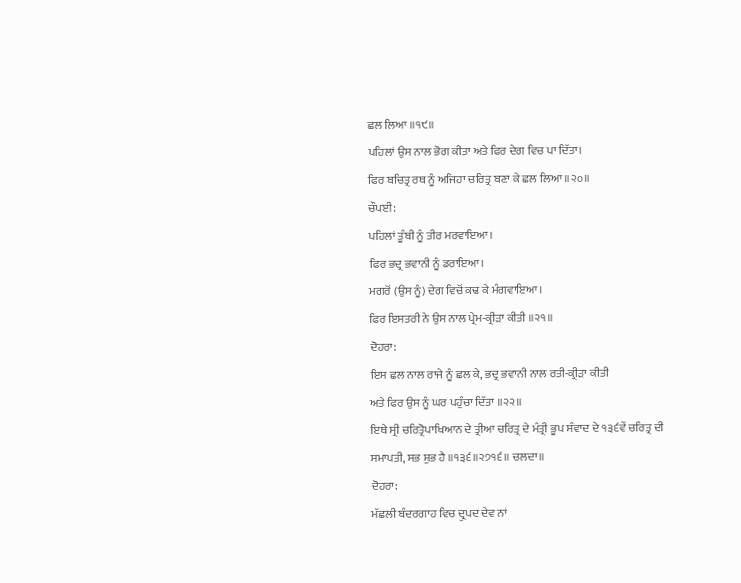ਛਲ ਲਿਆ ॥੧੯॥
ਪਹਿਲਾਂ ਉਸ ਨਾਲ ਭੋਗ ਕੀਤਾ ਅਤੇ ਫਿਰ ਦੇਗ ਵਿਚ ਪਾ ਦਿੱਤਾ।
ਫਿਰ ਬਚਿਤ੍ਰ ਰਥ ਨੂੰ ਅਜਿਹਾ ਚਰਿਤ੍ਰ ਬਣਾ ਕੇ ਛਲ ਲਿਆ ॥੨੦॥
ਚੌਪਈ:
ਪਹਿਲਾਂ ਤੂੰਬੀ ਨੂੰ ਤੀਰ ਮਰਵਾਇਆ।
ਫਿਰ ਭਦ੍ਰ ਭਵਾਨੀ ਨੂੰ ਡਰਾਇਆ।
ਮਗਰੋਂ (ਉਸ ਨੂੰ) ਦੇਗ ਵਿਚੋਂ ਕਢ ਕੇ ਮੰਗਵਾਇਆ।
ਫਿਰ ਇਸਤਰੀ ਨੇ ਉਸ ਨਾਲ ਪ੍ਰੇਮ-ਕ੍ਰੀੜਾ ਕੀਤੀ ॥੨੧॥
ਦੋਹਰਾ:
ਇਸ ਛਲ ਨਾਲ ਰਾਜੇ ਨੂੰ ਛਲ ਕੇ, ਭਦ੍ਰ ਭਵਾਨੀ ਨਾਲ ਰਤੀ-ਕ੍ਰੀੜਾ ਕੀਤੀ
ਅਤੇ ਫਿਰ ਉਸ ਨੂੰ ਘਰ ਪਹੁੰਚਾ ਦਿੱਤਾ ॥੨੨॥
ਇਥੇ ਸ੍ਰੀ ਚਰਿਤ੍ਰੋਪਾਖਿਆਨ ਦੇ ਤ੍ਰੀਆ ਚਰਿਤ੍ਰ ਦੇ ਮੰਤ੍ਰੀ ਭੂਪ ਸੰਵਾਦ ਦੇ ੧੩੬ਵੇਂ ਚਰਿਤ੍ਰ ਦੀ ਸਮਾਪਤੀ, ਸਭ ਸ਼ੁਭ ਹੈ ॥੧੩੬॥੨੭੧੬॥ ਚਲਦਾ॥
ਦੋਹਰਾ:
ਮੱਛਲੀ ਬੰਦਰਗਾਹ ਵਿਚ ਦ੍ਰੁਪਦ ਦੇਵ ਨਾਂ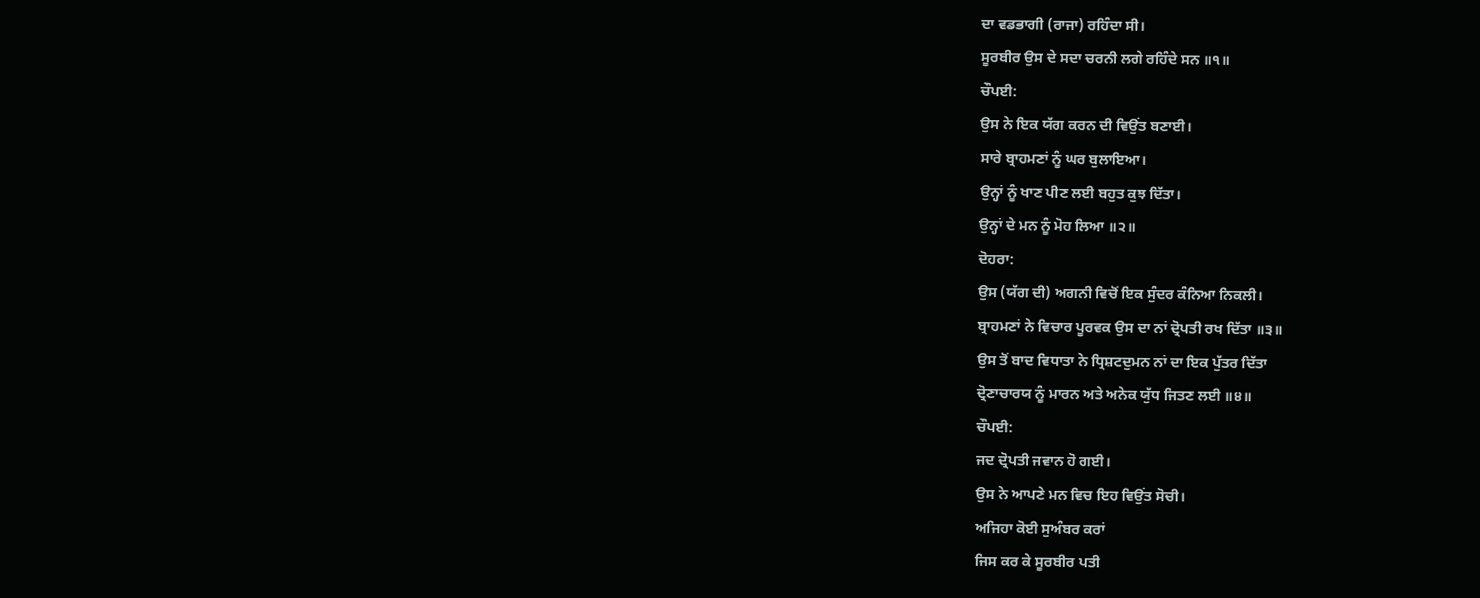ਦਾ ਵਡਭਾਗੀ (ਰਾਜਾ) ਰਹਿੰਦਾ ਸੀ।
ਸੂਰਬੀਰ ਉਸ ਦੇ ਸਦਾ ਚਰਨੀ ਲਗੇ ਰਹਿੰਦੇ ਸਨ ॥੧॥
ਚੌਪਈ:
ਉਸ ਨੇ ਇਕ ਯੱਗ ਕਰਨ ਦੀ ਵਿਉਂਤ ਬਣਾਈ।
ਸਾਰੇ ਬ੍ਰਾਹਮਣਾਂ ਨੂੰ ਘਰ ਬੁਲਾਇਆ।
ਉਨ੍ਹਾਂ ਨੂੰ ਖਾਣ ਪੀਣ ਲਈ ਬਹੁਤ ਕੁਝ ਦਿੱਤਾ।
ਉਨ੍ਹਾਂ ਦੇ ਮਨ ਨੂੰ ਮੋਹ ਲਿਆ ॥੨॥
ਦੋਹਰਾ:
ਉਸ (ਯੱਗ ਦੀ) ਅਗਨੀ ਵਿਚੋਂ ਇਕ ਸੁੰਦਰ ਕੰਨਿਆ ਨਿਕਲੀ।
ਬ੍ਰਾਹਮਣਾਂ ਨੇ ਵਿਚਾਰ ਪੂਰਵਕ ਉਸ ਦਾ ਨਾਂ ਦ੍ਰੋਪਤੀ ਰਖ ਦਿੱਤਾ ॥੩॥
ਉਸ ਤੋਂ ਬਾਦ ਵਿਧਾਤਾ ਨੇ ਧ੍ਰਿਸ਼ਟਦੁਮਨ ਨਾਂ ਦਾ ਇਕ ਪੁੱਤਰ ਦਿੱਤਾ
ਦ੍ਰੋਣਾਚਾਰਯ ਨੂੰ ਮਾਰਨ ਅਤੇ ਅਨੇਕ ਯੁੱਧ ਜਿਤਣ ਲਈ ॥੪॥
ਚੌਪਈ:
ਜਦ ਦ੍ਰੋਪਤੀ ਜਵਾਨ ਹੋ ਗਈ।
ਉਸ ਨੇ ਆਪਣੇ ਮਨ ਵਿਚ ਇਹ ਵਿਉਂਤ ਸੋਚੀ।
ਅਜਿਹਾ ਕੋਈ ਸੁਅੰਬਰ ਕਰਾਂ
ਜਿਸ ਕਰ ਕੇ ਸੂਰਬੀਰ ਪਤੀ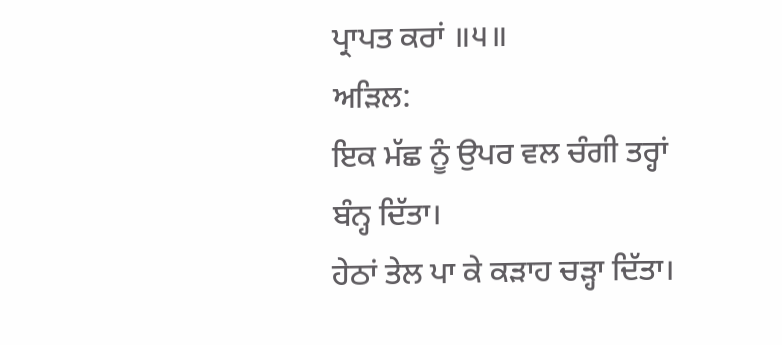ਪ੍ਰਾਪਤ ਕਰਾਂ ॥੫॥
ਅੜਿਲ:
ਇਕ ਮੱਛ ਨੂੰ ਉਪਰ ਵਲ ਚੰਗੀ ਤਰ੍ਹਾਂ ਬੰਨ੍ਹ ਦਿੱਤਾ।
ਹੇਠਾਂ ਤੇਲ ਪਾ ਕੇ ਕੜਾਹ ਚੜ੍ਹਾ ਦਿੱਤਾ।